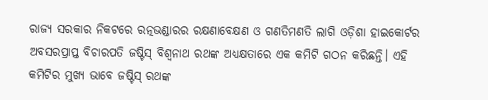ରାଜ୍ୟ ସରକାର ନିକଟରେ ରତ୍ନଭଣ୍ଡାରର ରକ୍ଷଣାବେକ୍ଷଣ ଓ ଗଣତିମଣତି ଲାଗି ଓଡ଼ିଶା ହାଇକୋର୍ଟର ଅବସରପ୍ରାପ୍ତ ବିଚାରପତି ଜଷ୍ଟିସ୍‌ ବିଶ୍ୱନାଥ ରଥଙ୍କ ଅଧ୍ୟକ୍ଷତାରେ ଏକ କମିଟି ଗଠନ କରିଛନ୍ତି। ଏହି କମିଟିର ମୁଖ୍ୟ ଭାବେ ଜଷ୍ଟିସ୍‌ ରଥଙ୍କ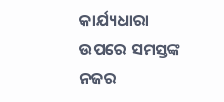କାର୍ଯ୍ୟଧାରା ଉପରେ ସମସ୍ତଙ୍କ ନଜର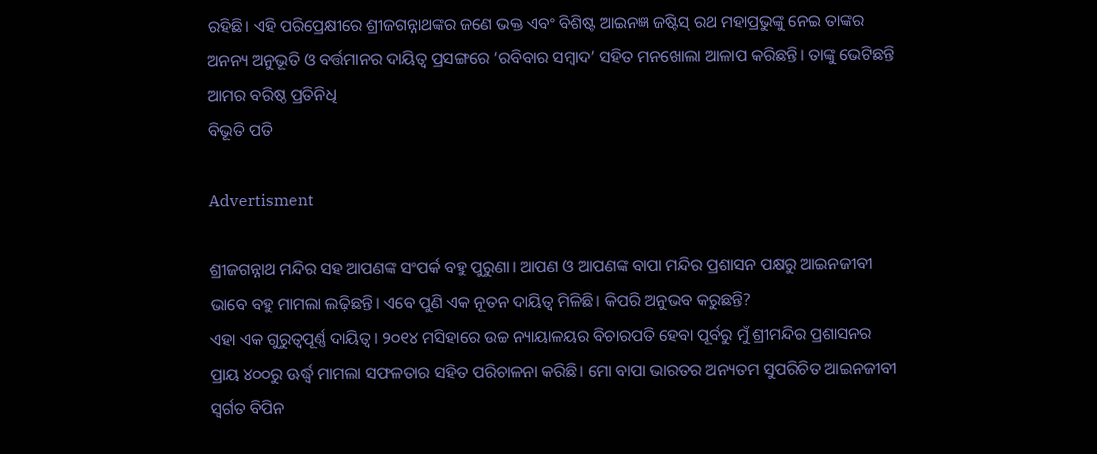ରହିଛି। ଏହି ପରିପ୍ରେକ୍ଷୀରେ ଶ୍ରୀଜଗନ୍ନାଥଙ୍କର ଜଣେ ଭକ୍ତ ଏବଂ ବିଶିଷ୍ଟ ଆଇନଜ୍ଞ ଜଷ୍ଟିସ୍ ରଥ ମହାପ୍ରଭୁଙ୍କୁ ନେଇ ତାଙ୍କର ଅନନ୍ୟ ଅନୁଭୂତି ଓ ବର୍ତ୍ତମାନର ଦାୟିତ୍ୱ ପ୍ରସଙ୍ଗରେ ‘ରବିବାର ସମ୍ବାଦ’ ସହିତ ମନଖୋଲା ଆଳାପ କରିଛନ୍ତି। ତାଙ୍କୁ ଭେଟିଛନ୍ତି ଆମର ବରିଷ୍ଠ ପ୍ରତିନିଧି
ବିଭୂତି ପତି

Advertisment

ଶ୍ରୀଜଗନ୍ନାଥ ମନ୍ଦିର ସହ ଆପଣଙ୍କ ସଂପର୍କ ବହୁ ପୁରୁଣା। ଆପଣ ଓ ଆପଣଙ୍କ ବାପା ମନ୍ଦିର ପ୍ରଶାସନ ପକ୍ଷରୁ ଆଇନଜୀବୀ ଭାବେ ବହୁ ମାମଲା ଲଢ଼ିଛନ୍ତି। ଏବେ ପୁଣି ଏକ ନୂତନ ଦାୟିତ୍ବ ମିଳିଛି। କିପରି ଅନୁଭବ କରୁଛନ୍ତି?
ଏହା ଏକ ଗୁରୁତ୍ବପୂର୍ଣ୍ଣ ଦାୟିତ୍ବ। ୨୦୧୪ ମସିହାରେ ଉଚ୍ଚ ନ୍ୟାୟାଳୟର ବିଚାରପତି ହେବା ପୂର୍ବରୁ ମୁଁ ଶ୍ରୀମନ୍ଦିର ପ୍ରଶାସନର ପ୍ରାୟ ୪୦୦ରୁ ଊର୍ଦ୍ଧ୍ବ ମାମଲା ସଫଳତାର ସହିତ ପରିଚାଳନା କରିଛି। ମୋ ବାପା ଭାରତର ଅନ୍ୟତମ ସୁପରିଚିତ ଆଇନଜୀବୀ ସ୍ବର୍ଗତ ବିପିନ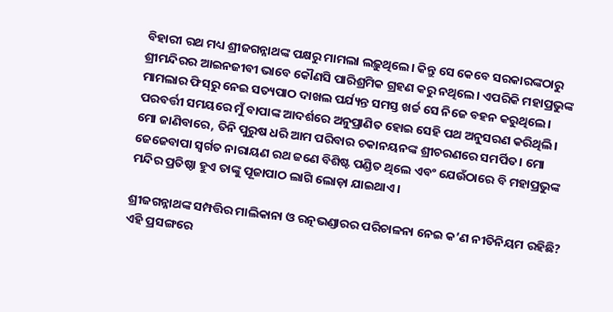ବିହାରୀ ରଥ ମଧ୍ୟ ଶ୍ରୀଜଗନ୍ନାଥଙ୍କ ପକ୍ଷରୁ ମାମଲା ଲଢ଼ୁଥିଲେ। କିନ୍ତୁ ସେ କେବେ ସରକାରଙ୍କଠାରୁ ଶ୍ରୀମନ୍ଦିରର ଆଇନଜୀବୀ ଭାବେ କୌଣସି ପାରିଶ୍ରମିକ ଗ୍ରହଣ କରୁ ନଥିଲେ। ଏପରିକି ମହାପ୍ରଭୁଙ୍କ ମାମଲାର ଫିସ୍‌ରୁ ନେଇ ସତ୍ୟପାଠ ଦାଖଲ ପର୍ଯ୍ୟନ୍ତ ସମସ୍ତ ଖର୍ଚ୍ଚ ସେ ନିଜେ ବହନ କରୁଥିଲେ। ପରବର୍ତ୍ତୀ ସମୟରେ ମୁଁ ବାପାଙ୍କ ଆଦର୍ଶରେ ଅନୁପ୍ରାଣିତ ହୋଇ ସେହି ପଥ ଅନୁସରଣ କରିଥିଲି। ମୋ ଜାଣିବାରେ, ତିନି ପୁରୁଷ ଧରି ଆମ ପରିବାର ଚକାନୟନଙ୍କ ଶ୍ରୀଚରଣରେ ସମର୍ପିତ। ମୋ ଜେଜେବାପା ସ୍ବର୍ଗତ ନାରାୟଣ ରଥ ଜଣେ ବିଶିଷ୍ଟ ପଣ୍ଡିତ ଥିଲେ ଏବଂ ଯେଉଁଠାରେ ବି ମହାପ୍ରଭୁଙ୍କ ମନ୍ଦିର ପ୍ରତିଷ୍ଠା ହୁଏ ତାଙ୍କୁ ପୂଜାପାଠ ଲାଗି ଲୋଡ଼ା ଯାଇଥାଏ।

ଶ୍ରୀଜଗନ୍ନାଥଙ୍କ ସମ୍ପତ୍ତିର ମାଲିକାନା ଓ ରତ୍ନଭଣ୍ଡାରର ପରିଚାଳନା ନେଇ କ’ଣ ନୀତିନିୟମ ରହିଛି?
ଏହି ପ୍ରସଙ୍ଗରେ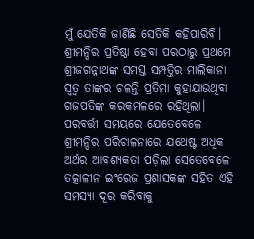ମୁଁ ଯେତିକି ଜାଣିଛି ସେତିକି କହିପାରିବି। ଶ୍ରୀମନ୍ଦିର ପ୍ରତିଷ୍ଠା ହେବା ପରଠାରୁ ପ୍ରଥମେ ଶ୍ରୀଜଗନ୍ନାଥଙ୍କ ସମସ୍ତ ସମ୍ପତ୍ତିର ମାଲିକାନା ସ୍ବତ୍ବ ତାଙ୍କର ଚଳନ୍ତି ପ୍ରତିମା କୁହାଯାଉଥିବା ଗଜପତିଙ୍କ କରକମଳରେ ରହିଥିଲା। ପରବର୍ତ୍ତୀ ସମୟରେ ଯେତେବେଳେ ଶ୍ରୀମନ୍ଦିର ପରିଚାଳନାରେ ଯଥେଷ୍ଟ ଅଧିକ ଅର୍ଥର ଆବଶ୍ୟକତା ପଡ଼ିଲା ସେତେବେଳେ ତତ୍କାଳୀନ ଇଂରେଜ ପ୍ରଶାସକଙ୍କ ସହିତ ଏହି ସମସ୍ୟା ଦୂର କରିବାକୁ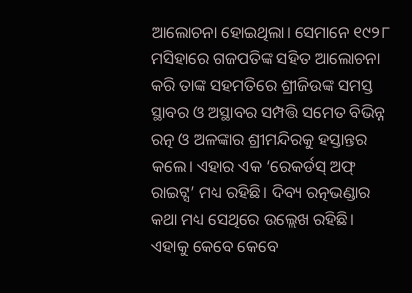ଆଲୋଚନା ହୋଇଥିଲା। ସେମାନେ ୧୯୨୮ ମସିହାରେ ଗଜପତିଙ୍କ ସହିତ ଆଲୋଚନା କରି ତାଙ୍କ ସହମତିରେ ଶ୍ରୀଜିଉଙ୍କ ସମସ୍ତ ସ୍ଥାବର ଓ ଅସ୍ଥାବର ସମ୍ପତ୍ତି ସମେତ ବିଭିନ୍ନ ରତ୍ନ ଓ ଅଳଙ୍କାର ଶ୍ରୀମନ୍ଦିରକୁ ହସ୍ତାନ୍ତର କଲେ। ଏହାର ଏକ ‘ରେକର୍ଡସ୍‌ ଅଫ୍ ରାଇଟ୍ସ’ ମଧ୍ୟ ରହିଛି। ଦିବ୍ୟ ରତ୍ନଭଣ୍ଡାର କଥା ମଧ୍ୟ ସେଥିରେ ଉଲ୍ଲେଖ ରହିଛି। ଏହାକୁ କେବେ କେବେ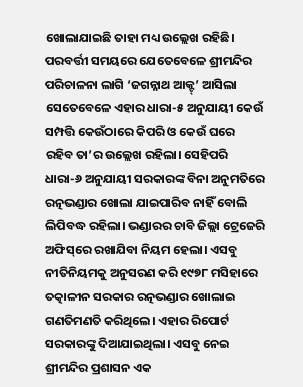ଖୋଲାଯାଇଛି ତାହା ମଧ୍ୟ ଉଲ୍ଲେଖ ରହିଛି। ପରବର୍ତ୍ତୀ ସମୟରେ ଯେତେବେଳେ ଶ୍ରୀମନ୍ଦିର ପରିଚାଳନା ଲାଗି ‘ଜଗନ୍ନାଥ ଆକ୍ଟ୍‌’ ଆସିଲା ସେତେବେଳେ ଏହାର ଧାରା-୫ ଅନୁଯାୟୀ କେଉଁ ସମ୍ପତ୍ତି କେଉଁଠାରେ କିପରି ଓ କେଉଁ ଘରେ ରହିବ ତା’ର ଉଲ୍ଲେଖ ରହିଲା। ସେହିପରି ଧାରା-୬ ଅନୁଯାୟୀ ସରକାରଙ୍କ ବିନା ଅନୁମତିରେ ରତ୍ନଭଣ୍ଡାର ଖୋଲା ଯାଇପାରିବ ନାହିଁ ବୋଲି ଲିପିବଦ୍ଧ ରହିଲା। ଭଣ୍ଡାରର ଚାବି ଜିଲ୍ଲା ଟ୍ରେଜେରି ଅଫିସ୍‌ରେ ରଖାଯିବା ନିୟମ ହେଲା। ଏସବୁ ନୀତିନିୟମକୁ ଅନୁସରଣ କରି ୧୯୭୮ ମସିହାରେ ତତ୍କାଳୀନ ସରକାର ରତ୍ନଭଣ୍ଡାର ଖୋଲାଇ ଗଣତିମଣତି କରିଥିଲେ। ଏହାର ରିପୋର୍ଟ ସରକାରଙ୍କୁ ଦିଆଯାଇଥିଲା। ଏସବୁ ନେଇ ଶ୍ରୀମନ୍ଦିର ପ୍ରଶାସନ ଏକ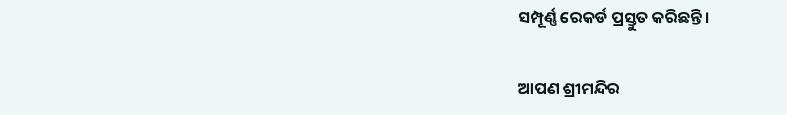ସମ୍ପୂର୍ଣ୍ଣ ରେକର୍ଡ ପ୍ରସ୍ତୁତ କରିଛନ୍ତି।

ଆପଣ ଶ୍ରୀମନ୍ଦିର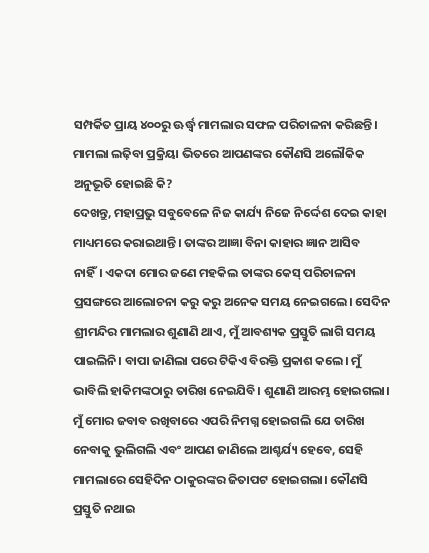ସମ୍ପର୍କିତ ପ୍ରାୟ ୪୦୦ରୁ ଊର୍ଦ୍ଧ୍ବ ମାମଲାର ସଫଳ ପରିଚାଳନା କରିଛନ୍ତି। ମାମଲା ଲଢ଼ିବା ପ୍ରକ୍ରିୟା ଭିତରେ ଆପଣଙ୍କର କୌଣସି ଅଲୌକିକ ଅନୁଭୂତି ହୋଇଛି କି?
ଦେଖନ୍ତୁ, ମହାପ୍ରଭୁ ସବୁବେଳେ ନିଜ କାର୍ଯ୍ୟ ନିଜେ ନିର୍ଦ୍ଦେଶ ଦେଇ କାହା ମାଧ୍ୟମରେ କରାଇଥାନ୍ତି। ତାଙ୍କର ଆଜ୍ଞା ବିନା କାହାର ଜ୍ଞାନ ଆସିବ ନାହିଁ। ଏକଦା ମୋର ଜଣେ ମହକିଲ ତାଙ୍କର କେସ୍‌ ପରିଚାଳନା ପ୍ରସଙ୍ଗରେ ଆଲୋଚନା କରୁ କରୁ ଅନେକ ସମୟ ନେଇଗଲେ। ସେଦିନ ଶ୍ରୀମନ୍ଦିର ମାମଲାର ଶୁଣାଣି ଥାଏ, ମୁଁ ଆବଶ୍ୟକ ପ୍ରସ୍ତୁତି ଲାଗି ସମୟ ପାଇଲିନି। ବାପା ଜାଣିଲା ପରେ ଟିକିଏ ବିରକ୍ତି ପ୍ରକାଶ କଲେ। ମୁଁ ଭାବିଲି ହାକିମଙ୍କଠାରୁ ତାରିଖ ନେଇଯିବି। ଶୁଣାଣି ଆରମ୍ଭ ହୋଇଗଲା। ମୁଁ ମୋର ଜବାବ ରଖିବାରେ ଏପରି ନିମଗ୍ନ ହୋଇଗଲି ଯେ ତାରିଖ ନେବାକୁ ଭୁଲିଗଲି ଏବଂ ଆପଣ ଜାଣିଲେ ଆଶ୍ଚର୍ଯ୍ୟ ହେବେ, ସେହି ମାମଲାରେ ସେହିଦିନ ଠାକୁରଙ୍କର ଜିତାପଟ ହୋଇଗଲା। କୌଣସି ପ୍ରସ୍ତୁତି ନଥାଇ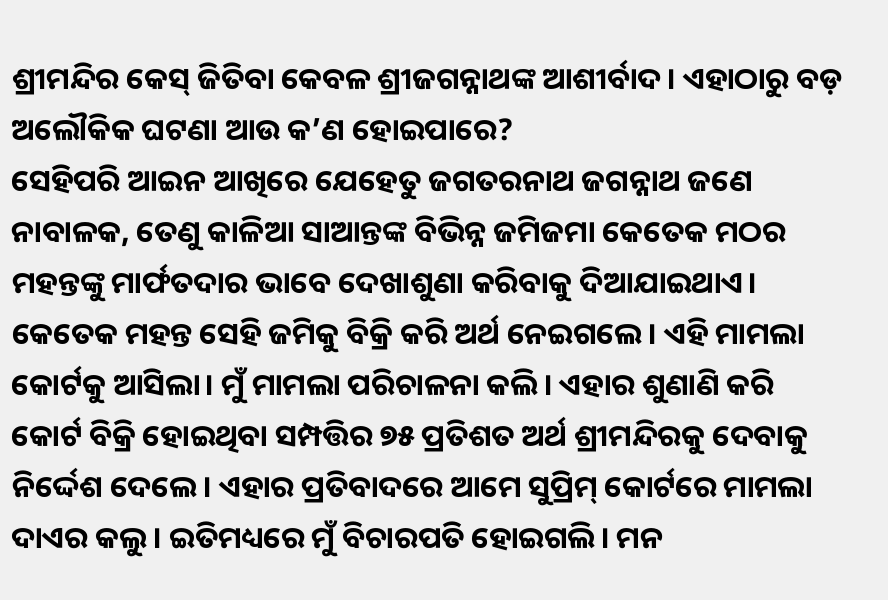ଶ୍ରୀମନ୍ଦିର କେସ୍‌ ଜିତିବା କେବଳ ଶ୍ରୀଜଗନ୍ନାଥଙ୍କ ଆଶୀର୍ବାଦ। ଏହାଠାରୁ ବଡ଼ ଅଲୌକିକ ଘଟଣା ଆଉ କ’ଣ ହୋଇପାରେ?
ସେହିପରି ଆଇନ ଆଖିରେ ଯେହେତୁ ଜଗତରନାଥ ଜଗନ୍ନାଥ ଜଣେ ନାବାଳକ, ତେଣୁ କାଳିଆ ସାଆନ୍ତଙ୍କ ବିଭିନ୍ନ ଜମିଜମା କେତେକ ମଠର ମହନ୍ତଙ୍କୁ ମାର୍ଫତଦାର ଭାବେ ଦେଖାଶୁଣା କରିବାକୁ ଦିଆଯାଇଥାଏ। କେତେକ ମହନ୍ତ ସେହି ଜମିକୁ ବିକ୍ରି କରି ଅର୍ଥ ନେଇଗଲେ। ଏହି ମାମଲା କୋର୍ଟକୁ ଆସିଲା। ମୁଁ ମାମଲା ପରିଚାଳନା କଲି। ଏହାର ଶୁଣାଣି କରି କୋର୍ଟ ବିକ୍ରି ହୋଇଥିବା ସମ୍ପତ୍ତିର ୭୫ ପ୍ରତିଶତ ଅର୍ଥ ଶ୍ରୀମନ୍ଦିରକୁ ଦେବାକୁ ନିର୍ଦ୍ଦେଶ ଦେଲେ। ଏହାର ପ୍ରତିବାଦରେ ଆମେ ସୁପ୍ରିମ୍‌ କୋର୍ଟରେ ମାମଲା ଦାଏର କଲୁ। ଇତିମଧ୍ୟରେ ମୁଁ ବିଚାରପତି ହୋଇଗଲି। ମନ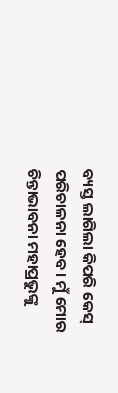ବ୍ୟସ୍ତ ଲାଗିଲା କିପରି କେସ୍‌ ପରିଚାଳନା ହେବ। ମୁଁ ମୋର ଚିନ୍ତାଭାବନା ମହାପ୍ରଭୁଙ୍କୁ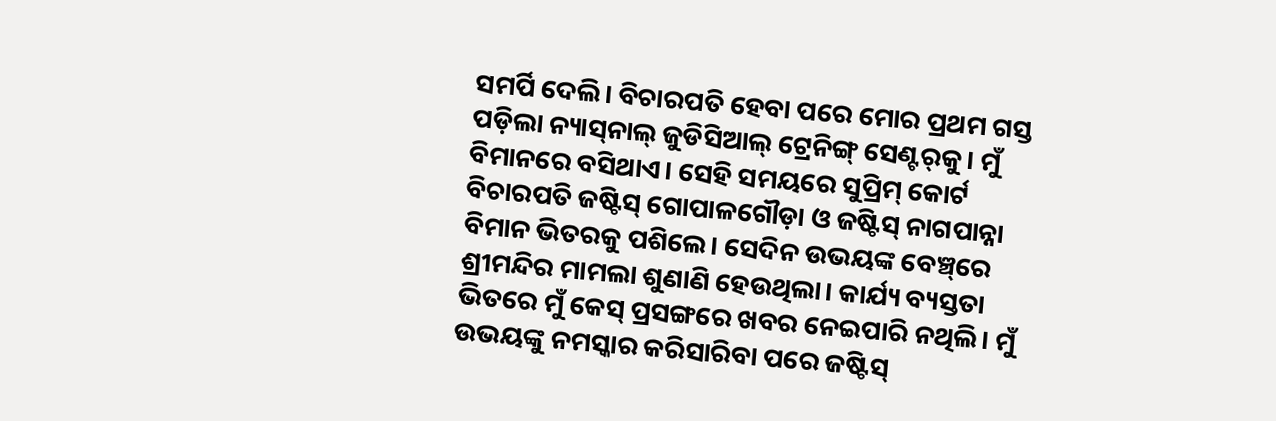ସମର୍ପି ଦେଲି। ବିଚାରପତି ହେବା ପରେ ମୋର ପ୍ରଥମ ଗସ୍ତ ପଡ଼ିଲା ନ୍ୟାସ୍‌ନାଲ୍‌ ଜୁଡିସିଆଲ୍‌ ଟ୍ରେନିଙ୍ଗ୍ ସେଣ୍ଟର୍‌କୁ। ମୁଁ ବିମାନରେ ବସିଥାଏ। ସେହି ସମୟରେ ସୁପ୍ରିମ୍‌ କୋର୍ଟ ବିଚାରପତି ଜଷ୍ଟିସ୍‌ ଗୋପାଳଗୌଡ଼ା ଓ ଜଷ୍ଟିସ୍‌ ନାଗପାନ୍ନା ବିମାନ ଭିତରକୁ ପଶିଲେ। ସେଦିନ ଉଭୟଙ୍କ ବେଞ୍ଚ୍‌ରେ ଶ୍ରୀମନ୍ଦିର ମାମଲା ଶୁଣାଣି ହେଉଥିଲା। କାର୍ଯ୍ୟ ବ୍ୟସ୍ତତା ଭିତରେ ମୁଁ କେସ୍‌ ପ୍ରସଙ୍ଗରେ ଖବର ନେଇପାରି ନଥିଲି। ମୁଁ ଉଭୟଙ୍କୁ ନମସ୍କାର କରିସାରିବା ପରେ ଜଷ୍ଟିସ୍‌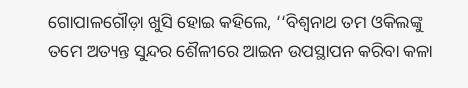ଗୋପାଳଗୌଡ଼ା ଖୁସି ହୋଇ କହିଲେ, ‘‘ବିଶ୍ୱନାଥ ତମ ଓକିଲଙ୍କୁ ତମେ ଅତ୍ୟନ୍ତ ସୁନ୍ଦର ଶୈଳୀରେ ଆଇନ ଉପସ୍ଥାପନ କରିବା କଳା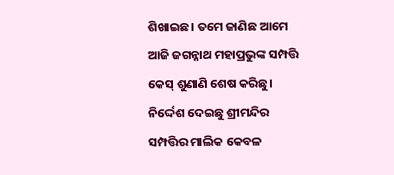ଶିଖାଇଛ। ତମେ ଜାଣିଛ ଆମେ ଆଜି ଜଗନ୍ନାଥ ମହାପ୍ରଭୁଙ୍କ ସମ୍ପତ୍ତି କେସ୍ ଶୁଣାଣି ଶେଷ କରିଛୁ। ନିର୍ଦ୍ଦେଶ ଦେଇଛୁ ଶ୍ରୀମନ୍ଦିର ସମ୍ପତ୍ତିର ମାଲିକ କେବଳ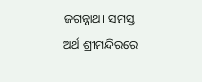ଜଗନ୍ନାଥ। ସମସ୍ତ ଅର୍ଥ ଶ୍ରୀମନ୍ଦିରରେ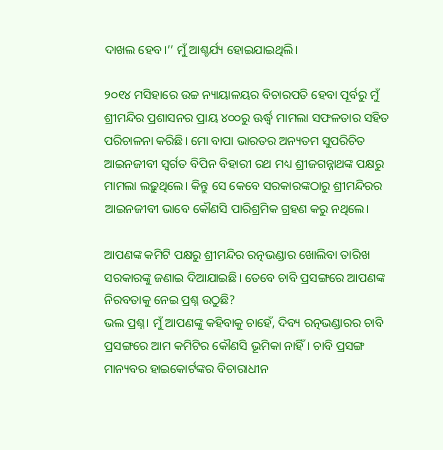ଦାଖଲ ହେବ।’’ ମୁଁ ଆଶ୍ଚର୍ଯ୍ୟ ହୋଇଯାଇଥିଲି।

୨୦୧୪ ମସିହାରେ ଉଚ୍ଚ ନ୍ୟାୟାଳୟର ବିଚାରପତି ହେବା ପୂର୍ବରୁ ମୁଁ ଶ୍ରୀମନ୍ଦିର ପ୍ରଶାସନର ପ୍ରାୟ ୪୦୦ରୁ ଊର୍ଦ୍ଧ୍ବ ମାମଲା ସଫଳତାର ସହିତ ପରିଚାଳନା କରିଛି। ମୋ ବାପା ଭାରତର ଅନ୍ୟତମ ସୁପରିଚିତ ଆଇନଜୀବୀ ସ୍ବର୍ଗତ ବିପିନ ବିହାରୀ ରଥ ମଧ୍ୟ ଶ୍ରୀଜଗନ୍ନାଥଙ୍କ ପକ୍ଷରୁ ମାମଲା ଲଢ଼ୁଥିଲେ। କିନ୍ତୁ ସେ କେବେ ସରକାରଙ୍କଠାରୁ ଶ୍ରୀମନ୍ଦିରର ଆଇନଜୀବୀ ଭାବେ କୌଣସି ପାରିଶ୍ରମିକ ଗ୍ରହଣ କରୁ ନଥିଲେ।

ଆପଣଙ୍କ କମିଟି ପକ୍ଷରୁ ଶ୍ରୀମନ୍ଦିର ରତ୍ନଭଣ୍ଡାର ଖୋଲିବା ତାରିଖ ସରକାରଙ୍କୁ ଜଣାଇ ଦିଆଯାଇଛି। ତେବେ ଚାବି ପ୍ରସଙ୍ଗରେ ଆପଣଙ୍କ ନିରବତାକୁ ନେଇ ପ୍ରଶ୍ନ ଉଠୁଛି?
ଭଲ ପ୍ରଶ୍ନ। ମୁଁ ଆପଣଙ୍କୁ କହିବାକୁ ଚାହେଁ, ଦିବ୍ୟ ରତ୍ନଭଣ୍ଡାରର ଚାବି ପ୍ରସଙ୍ଗରେ ଆମ କମିଟିର କୌଣସି ଭୂମିକା ନାହିଁ। ଚାବି ପ୍ରସଙ୍ଗ ମାନ୍ୟବର ହାଇକୋର୍ଟଙ୍କର ବିଚାରାଧୀନ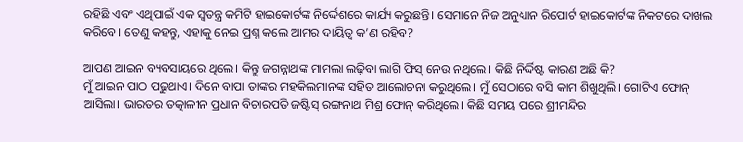ରହିଛି ଏବଂ ଏଥିପାଇଁ ଏକ ସ୍ୱତନ୍ତ୍ର କମିଟି ହାଇକୋର୍ଟଙ୍କ ନିର୍ଦ୍ଦେଶରେ କାର୍ଯ୍ୟ କରୁଛନ୍ତି। ସେମାନେ ନିଜ ଅନୁଧ୍ୟାନ ରିପୋର୍ଟ ହାଇକୋର୍ଟଙ୍କ ନିକଟରେ ଦାଖଲ କରିବେ। ତେଣୁ କହନ୍ତୁ, ଏହାକୁ ନେଇ ପ୍ରଶ୍ନ କଲେ ଆମର ଦାୟିତ୍ବ କ’ଣ ରହିବ?

ଆପଣ ଆଇନ ବ୍ୟବସାୟରେ ଥିଲେ। କିନ୍ତୁ ଜଗନ୍ନାଥଙ୍କ ମାମଲା ଲଢ଼ିବା ଲାଗି ଫିସ୍‌ ନେଉ ନଥିଲେ। କିଛି ନିର୍ଦ୍ଦିଷ୍ଟ କାରଣ ଅଛି କି?
ମୁଁ ଆଇନ ପାଠ ପଢୁଥାଏ। ଦିନେ ବାପା ତାଙ୍କର ମହକିଲମାନଙ୍କ ସହିତ ଆଲୋଚନା କରୁଥିଲେ। ମୁଁ ସେଠାରେ ବସି କାମ ଶିଖୁଥିଲି। ଗୋଟିଏ ଫୋନ୍‌ ଆସିଲା। ଭାରତର ତତ୍କାଳୀନ ପ୍ରଧାନ ବିଚାରପତି ଜଷ୍ଟିସ୍ ରଙ୍ଗନାଥ ମିଶ୍ର ଫୋନ୍‌ କରିଥିଲେ। କିଛି ସମୟ ପରେ ଶ୍ରୀମନ୍ଦିର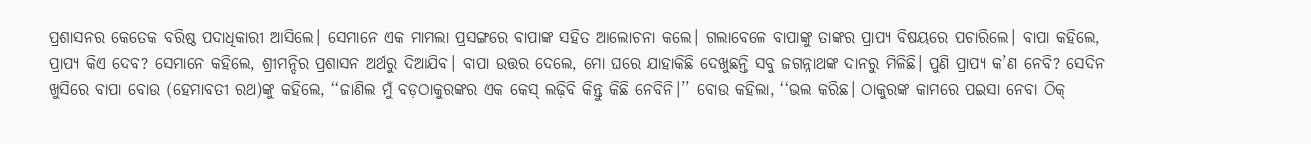ପ୍ରଶାସନର କେତେକ ବରିଷ୍ଠ ପଦାଧିକାରୀ ଆସିଲେ। ସେମାନେ ଏକ ମାମଲା ପ୍ରସଙ୍ଗରେ ବାପାଙ୍କ ସହିତ ଆଲୋଚନା କଲେ। ଗଲାବେଳେ ବାପାଙ୍କୁ ତାଙ୍କର ପ୍ରାପ୍ୟ ବିଷୟରେ ପଚାରିଲେ। ବାପା କହିଲେ, ପ୍ରାପ୍ୟ କିଏ ଦେବ? ସେମାନେ କହିଲେ, ଶ୍ରୀମନ୍ଦିର ପ୍ରଶାସନ ଅର୍ଥରୁ ଦିଆଯିବ। ବାପା ଉତ୍ତର ଦେଲେ, ମୋ ଘରେ ଯାହାକିଛି ଦେଖୁଛନ୍ତି ସବୁ ଜଗନ୍ନାଥଙ୍କ ଦାନରୁ ମିଳିଛି। ପୁଣି ପ୍ରାପ୍ୟ କ’ଣ ନେବି? ସେଦିନ ଖୁସିରେ ବାପା ବୋଉ (ହେମାବତୀ ରଥ)ଙ୍କୁ କହିଲେ, ‘‘ଜାଣିଲ ମୁଁ ବଡ଼ଠାକୁରଙ୍କର ଏକ କେସ୍‌ ଲଢ଼ିବି କିନ୍ତୁ କିଛି ନେବିନି।’’ ବୋଉ କହିଲା, ‘‘ଭଲ କରିଛ। ଠାକୁରଙ୍କ କାମରେ ପଇସା ନେବା ଠିକ୍‌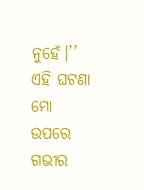ନୁହେଁ।’’ ଏହି ଘଟଣା ମୋ ଉପରେ ଗଭୀର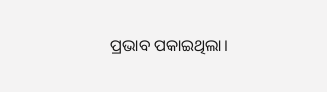ପ୍ରଭାବ ପକାଇଥିଲା।